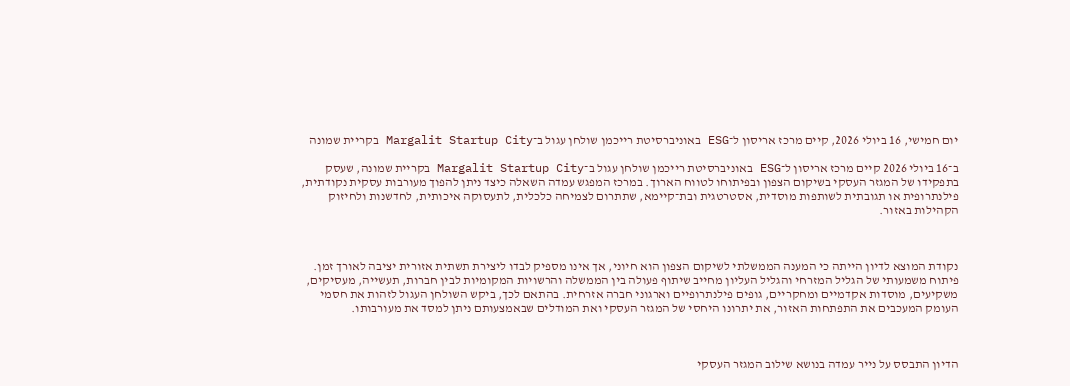יום חמישי, 16 ביולי 2026, קיים מרכז אריסון ל־ESG באוניברסיטת רייכמן שולחן עגול ב־Margalit Startup City בקריית שמונה

ב־16 ביולי 2026 קיים מרכז אריסון ל־ESG באוניברסיטת רייכמן שולחן עגול ב־Margalit Startup City בקריית שמונה, שעסק בתפקידו של המגזר העסקי בשיקום הצפון ובפיתוחו לטווח הארוך. במרכז המפגש עמדה השאלה כיצד ניתן להפוך מעורבות עסקית נקודתית, פילנתרופית או תגובתית לשותפות מוסדית, אסטרטגית ובת־קיימא, שתתרום לצמיחה כלכלית, לתעסוקה איכותית, לחדשנות ולחיזוק הקהילות באזור.



נקודת המוצא לדיון הייתה כי המענה הממשלתי לשיקום הצפון הוא חיוני, אך אינו מספיק לבדו ליצירת תשתית אזורית יציבה לאורך זמן. פיתוח משמעותי של הגליל המזרחי והגליל העליון מחייב שיתוף פעולה בין הממשלה והרשויות המקומיות לבין חברות, תעשייה, מעסיקים, משקיעים, מוסדות אקדמיים ומחקריים, גופים פילנתרופיים וארגוני חברה אזרחית. בהתאם לכך, ביקש השולחן העגול לזהות את חסמי העומק המעכבים את התפתחות האזור, את יתרונו היחסי של המגזר העסקי ואת המודלים שבאמצעותם ניתן למסד את מעורבותו.



הדיון התבסס על נייר עמדה בנושא שילוב המגזר העסקי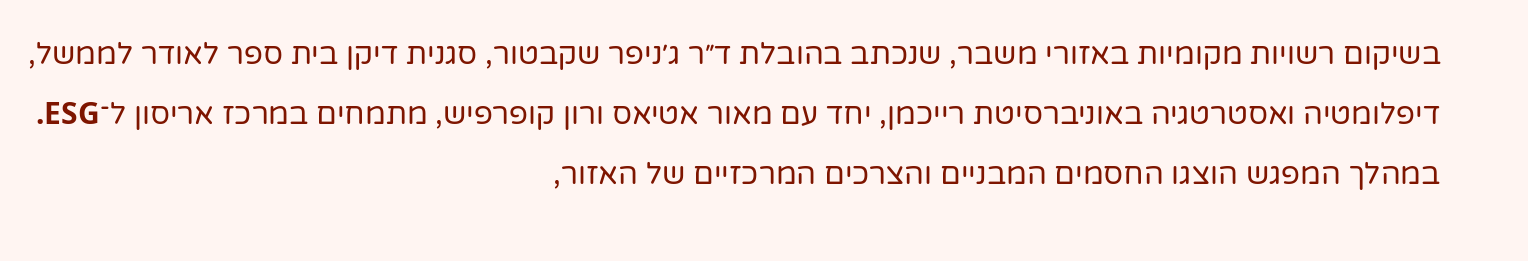בשיקום רשויות מקומיות באזורי משבר, שנכתב בהובלת ד״ר ג׳ניפר שקבטור, סגנית דיקן בית ספר לאודר לממשל, דיפלומטיה ואסטרטגיה באוניברסיטת רייכמן, יחד עם מאור אטיאס ורון קופרפיש, מתמחים במרכז אריסון ל־ESG. במהלך המפגש הוצגו החסמים המבניים והצרכים המרכזיים של האזור,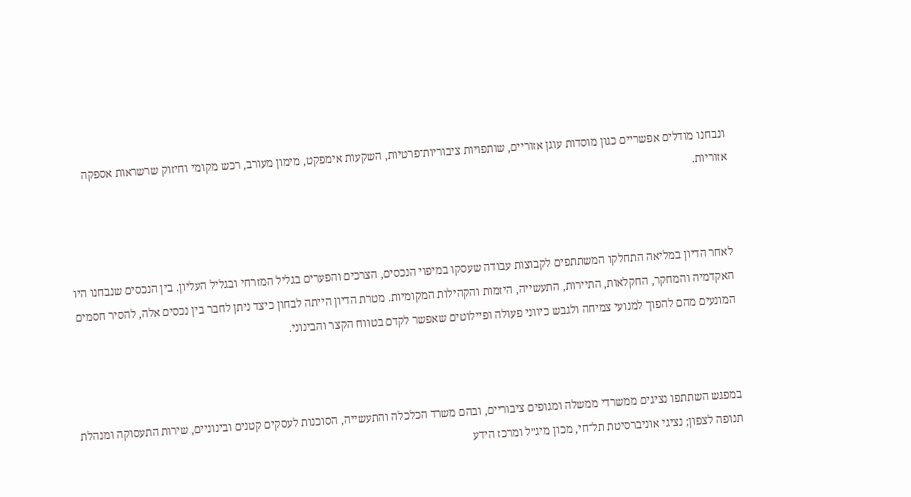ונבחנו מודלים אפשריים כגון מוסדות עוגן אזוריים, שותפויות ציבוריות־פרטיות, השקעות אימפקט, מימון מעורב, רכש מקומי וחיזוק שרשראות אספקה אזוריות.



לאחר הדיון במליאה התחלקו המשתתפים לקבוצות עבודה שעסקו במיפוי הנכסים, הצרכים והפערים בגליל המזרחי ובגליל העליון. בין הנכסים שנבחנו היו האקדמיה והמחקר, החקלאות, התיירות, התעשייה, היזמות והקהילות המקומיות. מטרת הדיון הייתה לבחון כיצד ניתן לחבר בין נכסים אלה, להסיר חסמים המונעים מהם להפוך למנועי צמיחה ולגבש כיווני פעולה ופיילוטים שאפשר לקדם בטווח הקצר והבינוני.



במפגש השתתפו נציגים ממשרדי ממשלה ומגופים ציבוריים, ובהם משרד הכלכלה והתעשייה, הסוכנות לעסקים קטנים ובינוניים, שירות התעסוקה ומנהלת תנופה לצפון; נציגי אוניברסיטת תל־חי, מכון מיג״ל ומרכז הידע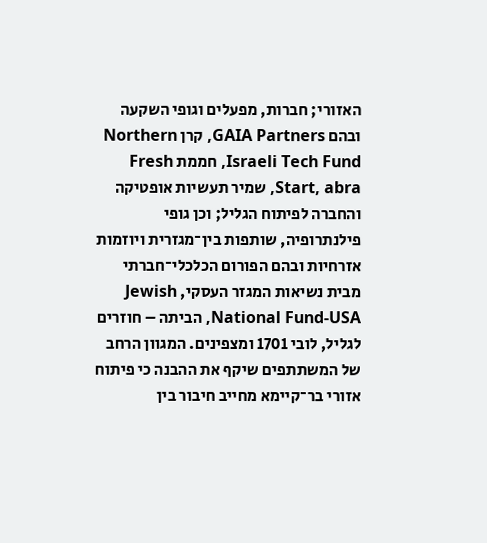האזורי; חברות, מפעלים וגופי השקעה ובהם GAIA Partners, קרן Northern Israeli Tech Fund, חממת Fresh Start, abra, שמיר תעשיות אופטיקה והחברה לפיתוח הגליל; וכן גופי פילנתרופיה, שותפות בין־מגזרית ויוזמות אזרחיות ובהם הפורום הכלכלי־חברתי מבית נשיאות המגזר העסקי, Jewish National Fund-USA, הביתה – חוזרים לגליל, לובי 1701 ומצפינים. המגוון הרחב של המשתתפים שיקף את ההבנה כי פיתוח אזורי בר־קיימא מחייב חיבור בין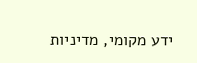ידע מקומי, מדיניות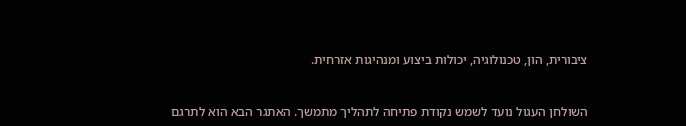ציבורית, הון, טכנולוגיה, יכולות ביצוע ומנהיגות אזרחית.



השולחן העגול נועד לשמש נקודת פתיחה לתהליך מתמשך. האתגר הבא הוא לתרגם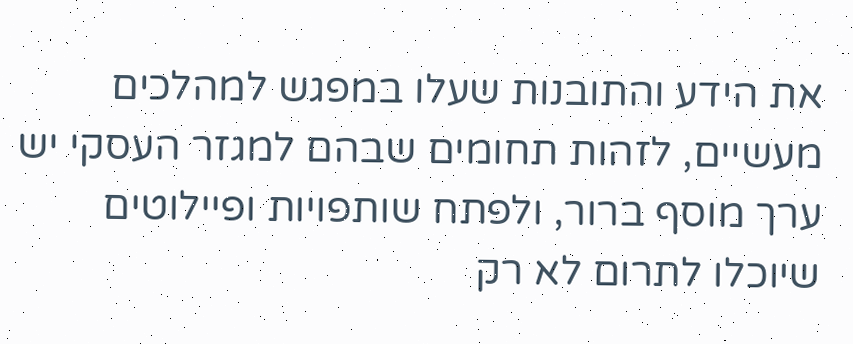את הידע והתובנות שעלו במפגש למהלכים מעשיים, לזהות תחומים שבהם למגזר העסקי יש ערך מוסף ברור, ולפתח שותפויות ופיילוטים שיוכלו לתרום לא רק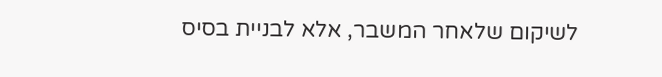לשיקום שלאחר המשבר, אלא לבניית בסיס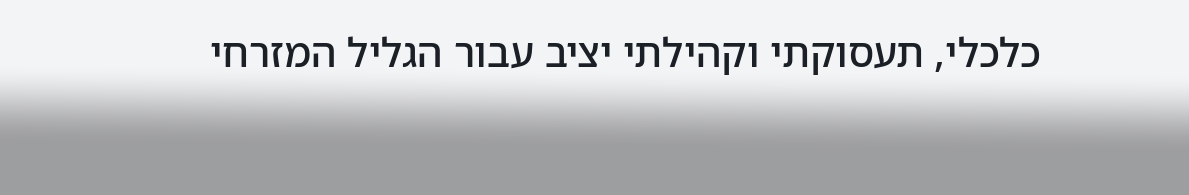כלכלי, תעסוקתי וקהילתי יציב עבור הגליל המזרחי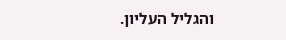והגליל העליון.